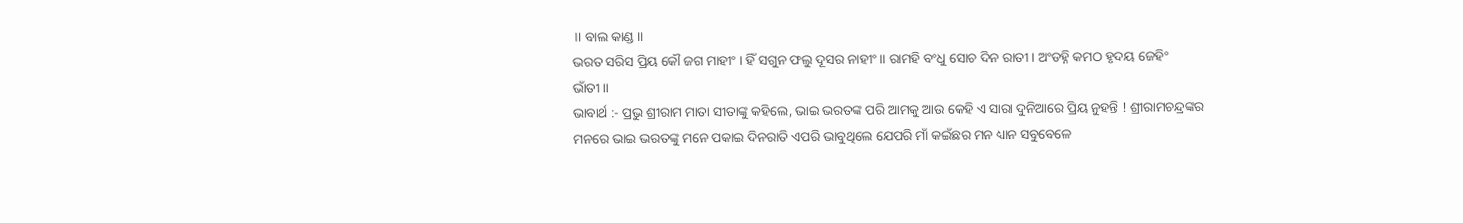॥ ବାଲ କାଣ୍ଡ ॥
ଭରତ ସରିସ ପ୍ରିୟ କୌ ଜଗ ମାହୀଂ । ହିଁ ସଗୁନ ଫଲୁ ଦୂସର ନାହୀଂ ॥ ରାମହି ବଂଧୁ ସୋଚ ଦିନ ରାତୀ । ଅଂଡହ୍ନି କମଠ ହୃଦୟ ଜେହିଂ ଭାଁତୀ ॥
ଭାବାର୍ଥ :- ପ୍ରଭୁ ଶ୍ରୀରାମ ମାତା ସୀତାଙ୍କୁ କହିଲେ, ଭାଇ ଭରତଙ୍କ ପରି ଆମକୁ ଆଉ କେହି ଏ ସାରା ଦୁନିଆରେ ପ୍ରିୟ ନୁହନ୍ତି ! ଶ୍ରୀରାମଚନ୍ଦ୍ରଙ୍କର ମନରେ ଭାଇ ଭରତଙ୍କୁ ମନେ ପକାଇ ଦିନରାତି ଏପରି ଭାବୁଥିଲେ ଯେପରି ମାଁ କଇଁଛର ମନ ଧ୍ୟାନ ସବୁବେଳେ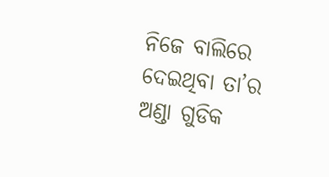ନିଜେ ବାଲିରେ ଦେଇଥିବା ତା’ର ଅଣ୍ଡା ଗୁଡିକ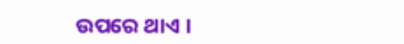ଉପରେ ଥାଏ ।